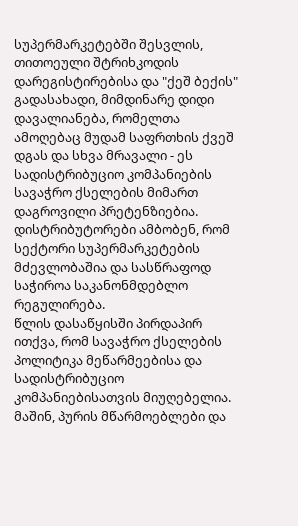სუპერმარკეტებში შესვლის, თითოეული შტრიხკოდის დარეგისტირებისა და "ქეშ ბექის" გადასახადი, მიმდინარე დიდი დავალიანება, რომელთა ამოღებაც მუდამ საფრთხის ქვეშ დგას და სხვა მრავალი - ეს სადისტრიბუციო კომპანიების სავაჭრო ქსელების მიმართ დაგროვილი პრეტენზიებია. დისტრიბუტორები ამბობენ, რომ სექტორი სუპერმარკეტების მძევლობაშია და სასწრაფოდ საჭიროა საკანონმდებლო რეგულირება.
წლის დასაწყისში პირდაპირ ითქვა, რომ სავაჭრო ქსელების პოლიტიკა მეწარმეებისა და სადისტრიბუციო კომპანიებისათვის მიუღებელია. მაშინ, პურის მწარმოებლები და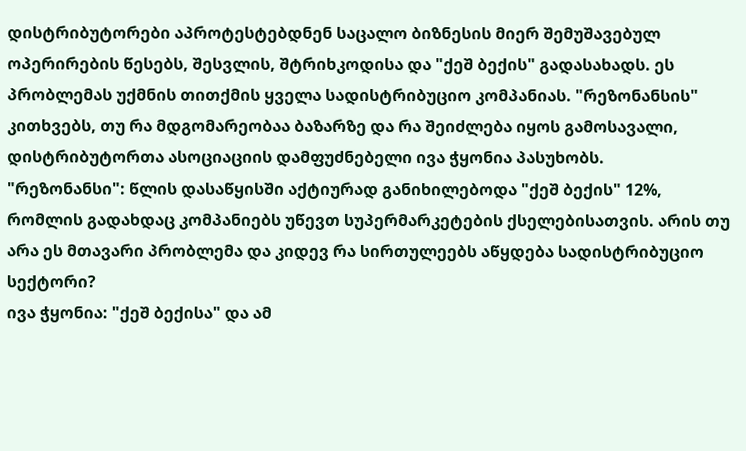დისტრიბუტორები აპროტესტებდნენ საცალო ბიზნესის მიერ შემუშავებულ ოპერირების წესებს, შესვლის, შტრიხკოდისა და "ქეშ ბექის" გადასახადს. ეს პრობლემას უქმნის თითქმის ყველა სადისტრიბუციო კომპანიას. "რეზონანსის" კითხვებს, თუ რა მდგომარეობაა ბაზარზე და რა შეიძლება იყოს გამოსავალი, დისტრიბუტორთა ასოციაციის დამფუძნებელი ივა ჭყონია პასუხობს.
"რეზონანსი": წლის დასაწყისში აქტიურად განიხილებოდა "ქეშ ბექის" 12%, რომლის გადახდაც კომპანიებს უწევთ სუპერმარკეტების ქსელებისათვის. არის თუ არა ეს მთავარი პრობლემა და კიდევ რა სირთულეებს აწყდება სადისტრიბუციო სექტორი?
ივა ჭყონია: "ქეშ ბექისა" და ამ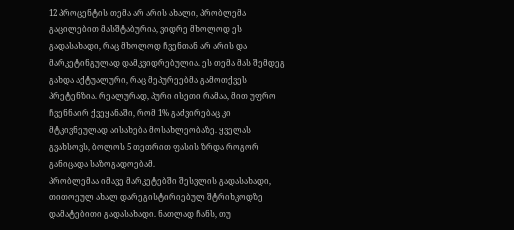12 პროცენტის თემა არ არის ახალი, პრობლემა გაცილებით მასშტაბურია, ვიდრე მხოლოდ ეს გადასახადი, რაც მხოლოდ ჩვენთან არ არის და მარკეტინგულად დამკვიდრებულია. ეს თემა მას შემდეგ გახდა აქტუალური, რაც მეპურეებმა გამოთქვეს პრეტენზია. რეალურად, პური ისეთი რამაა, მით უფრო ჩვენნაირ ქვეყანაში, რომ 1% გაძვირებაც კი მტკივნეულად აისახება მოსახლეობაზე. ყველას გვახსოვს, ბოლოს 5 თეთრით ფასის ზრდა როგორ განიცადა საზოგადოებამ.
პრობლემაა იმავე მარკეტებში შესვლის გადასახადი, თითოეულ ახალ დარეგისტირიებულ შტრიხკოდზე დამატებითი გადასახადი. ნათლად ჩანს, თუ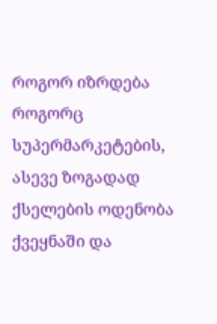როგორ იზრდება როგორც სუპერმარკეტების, ასევე ზოგადად ქსელების ოდენობა ქვეყნაში და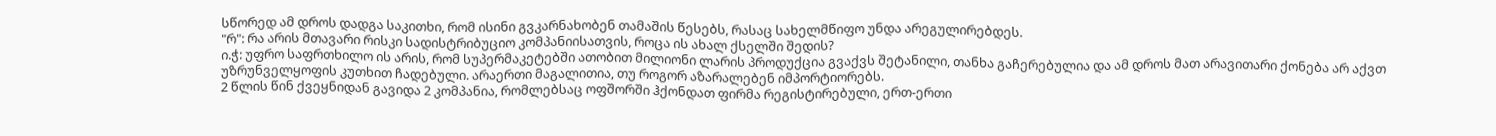სწორედ ამ დროს დადგა საკითხი, რომ ისინი გვკარნახობენ თამაშის წესებს, რასაც სახელმწიფო უნდა არეგულირებდეს.
"რ": რა არის მთავარი რისკი სადისტრიბუციო კომპანიისათვის, როცა ის ახალ ქსელში შედის?
ი.ჭ: უფრო საფრთხილო ის არის, რომ სუპერმაკეტებში ათობით მილიონი ლარის პროდუქცია გვაქვს შეტანილი, თანხა გაჩერებულია და ამ დროს მათ არავითარი ქონება არ აქვთ უზრუნველყოფის კუთხით ჩადებული. არაერთი მაგალითია, თუ როგორ აზარალებენ იმპორტიორებს.
2 წლის წინ ქვეყნიდან გავიდა 2 კომპანია, რომლებსაც ოფშორში ჰქონდათ ფირმა რეგისტირებული, ერთ-ერთი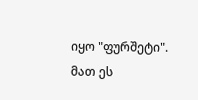იყო "ფურშეტი". მათ ეს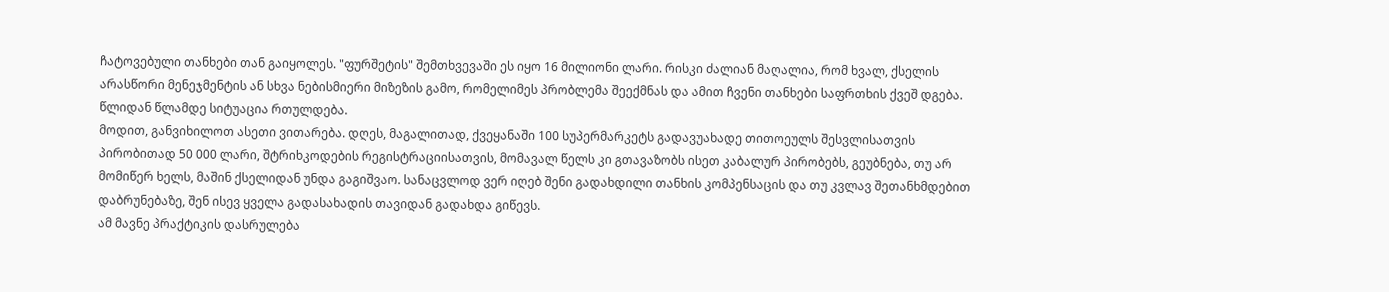ჩატოვებული თანხები თან გაიყოლეს. "ფურშეტის" შემთხვევაში ეს იყო 16 მილიონი ლარი. რისკი ძალიან მაღალია, რომ ხვალ, ქსელის არასწორი მენეჯმენტის ან სხვა ნებისმიერი მიზეზის გამო, რომელიმეს პრობლემა შეექმნას და ამით ჩვენი თანხები საფრთხის ქვეშ დგება. წლიდან წლამდე სიტუაცია რთულდება.
მოდით, განვიხილოთ ასეთი ვითარება. დღეს, მაგალითად, ქვეყანაში 100 სუპერმარკეტს გადავუახადე თითოეულს შესვლისათვის პირობითად 50 000 ლარი, შტრიხკოდების რეგისტრაციისათვის, მომავალ წელს კი გთავაზობს ისეთ კაბალურ პირობებს, გეუბნება, თუ არ მომიწერ ხელს, მაშინ ქსელიდან უნდა გაგიშვაო. სანაცვლოდ ვერ იღებ შენი გადახდილი თანხის კომპენსაცის და თუ კვლავ შეთანხმდებით დაბრუნებაზე, შენ ისევ ყველა გადასახადის თავიდან გადახდა გიწევს.
ამ მავნე პრაქტიკის დასრულება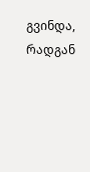გვინდა, რადგან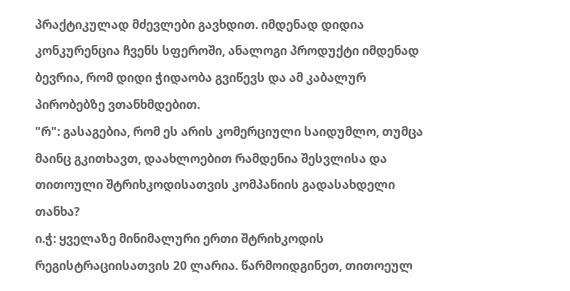პრაქტიკულად მძევლები გავხდით. იმდენად დიდია კონკურენცია ჩვენს სფეროში, ანალოგი პროდუქტი იმდენად ბევრია, რომ დიდი ჭიდაობა გვიწევს და ამ კაბალურ პირობებზე ვთანხმდებით.
"რ": გასაგებია, რომ ეს არის კომერციული საიდუმლო, თუმცა მაინც გკითხავთ, დაახლოებით რამდენია შესვლისა და თითოული შტრიხკოდისათვის კომპანიის გადასახდელი თანხა?
ი.ჭ: ყველაზე მინიმალური ერთი შტრიხკოდის რეგისტრაციისათვის 20 ლარია. წარმოიდგინეთ, თითოეულ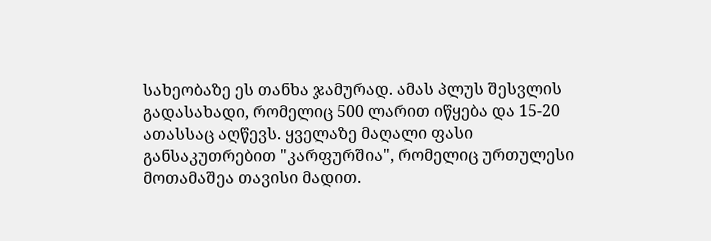სახეობაზე ეს თანხა ჯამურად. ამას პლუს შესვლის გადასახადი, რომელიც 500 ლარით იწყება და 15-20 ათასსაც აღწევს. ყველაზე მაღალი ფასი განსაკუთრებით "კარფურშია", რომელიც ურთულესი მოთამაშეა თავისი მადით.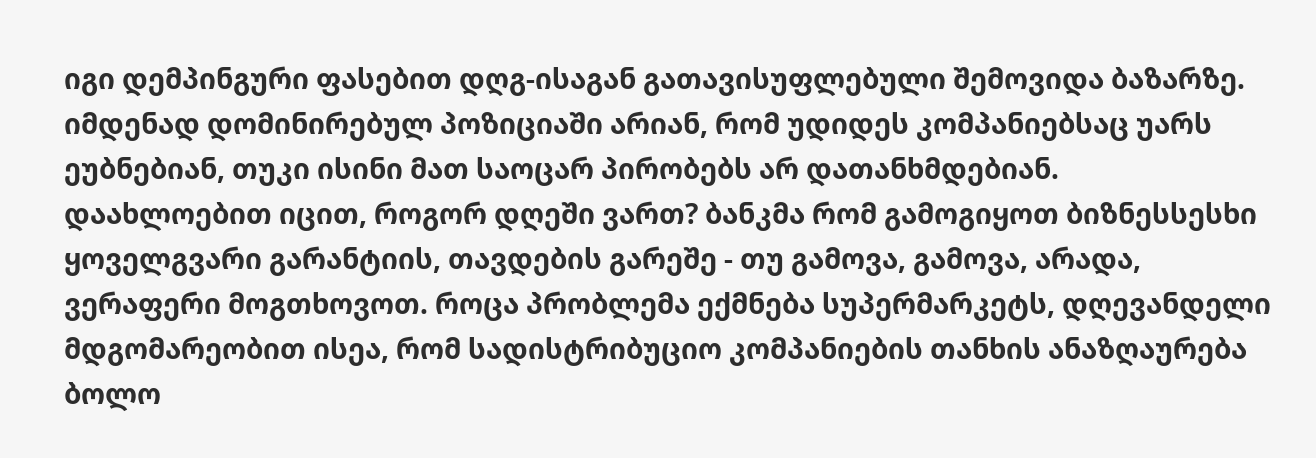იგი დემპინგური ფასებით დღგ-ისაგან გათავისუფლებული შემოვიდა ბაზარზე. იმდენად დომინირებულ პოზიციაში არიან, რომ უდიდეს კომპანიებსაც უარს ეუბნებიან, თუკი ისინი მათ საოცარ პირობებს არ დათანხმდებიან.
დაახლოებით იცით, როგორ დღეში ვართ? ბანკმა რომ გამოგიყოთ ბიზნესსესხი ყოველგვარი გარანტიის, თავდების გარეშე - თუ გამოვა, გამოვა, არადა, ვერაფერი მოგთხოვოთ. როცა პრობლემა ექმნება სუპერმარკეტს, დღევანდელი მდგომარეობით ისეა, რომ სადისტრიბუციო კომპანიების თანხის ანაზღაურება ბოლო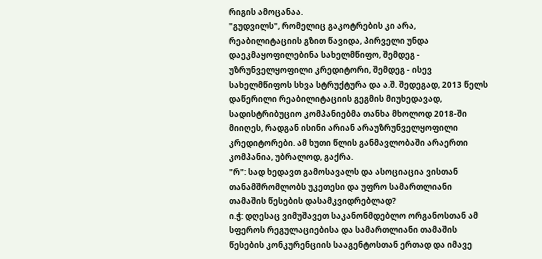რიგის ამოცანაა.
"გუდვილს", რომელიც გაკოტრების კი არა, რეაბილიტაციის გზით წავიდა, პირველი უნდა დაეკმაყოფილებინა სახელმწიფო, შემდეგ - უზრუნველყოფილი კრედიტორი, შემდეგ - ისევ სახელმწიფოს სხვა სტრუქტურა და ა.შ. შედეგად, 2013 წელს დაწერილი რეაბილიტაციის გეგმის მიუხედავად, სადისტრიბუციო კომპანიებმა თანხა მხოლოდ 2018-ში მიიღეს, რადგან ისინი არიან არაუზრუნველყოფილი კრედიტორები. ამ ხუთი წლის განმავლობაში არაერთი კომპანია, უბრალოდ, გაქრა.
"რ": სად ხედავთ გამოსავალს და ასოციაცია ვისთან თანამშრომლობს უკეთესი და უფრო სამართლიანი თამაშის წესების დასამკვიდრებლად?
ი.ჭ: დღესაც ვიმუშავეთ საკანონმდებლო ორგანოსთან ამ სფეროს რეგულაციებისა და სამართლიანი თამაშის წესების კონკურენციის სააგენტოსთან ერთად და იმავე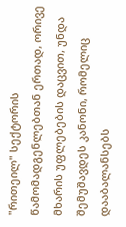"რითეილ" სექტორის წამომადგენლებთან ერთად, ორივე მხარის უფლებების დაცვით, უნდა შემუშავდეს კანონი, რომელიც დააბალანსებს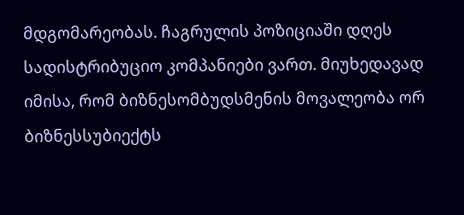მდგომარეობას. ჩაგრულის პოზიციაში დღეს სადისტრიბუციო კომპანიები ვართ. მიუხედავად იმისა, რომ ბიზნესომბუდსმენის მოვალეობა ორ ბიზნესსუბიექტს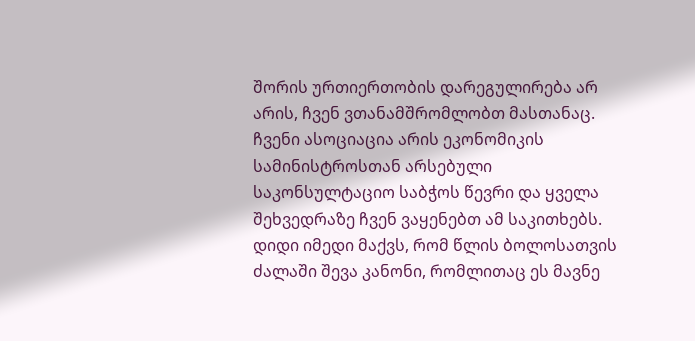შორის ურთიერთობის დარეგულირება არ არის, ჩვენ ვთანამშრომლობთ მასთანაც.
ჩვენი ასოციაცია არის ეკონომიკის სამინისტროსთან არსებული საკონსულტაციო საბჭოს წევრი და ყველა შეხვედრაზე ჩვენ ვაყენებთ ამ საკითხებს. დიდი იმედი მაქვს, რომ წლის ბოლოსათვის ძალაში შევა კანონი, რომლითაც ეს მავნე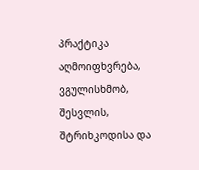პრაქტიკა აღმოიფხვრება, ვგულისხმობ, შესვლის, შტრიხკოდისა და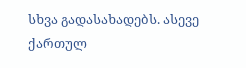სხვა გადასახადებს. ასევე ქართულ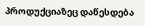პროდუქციაზეც დაწესდება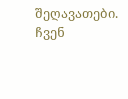შეღავათები. ჩვენ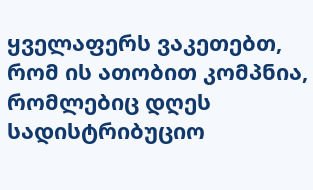ყველაფერს ვაკეთებთ, რომ ის ათობით კომპნია, რომლებიც დღეს სადისტრიბუციო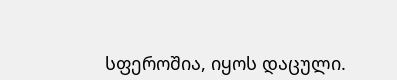სფეროშია, იყოს დაცული.